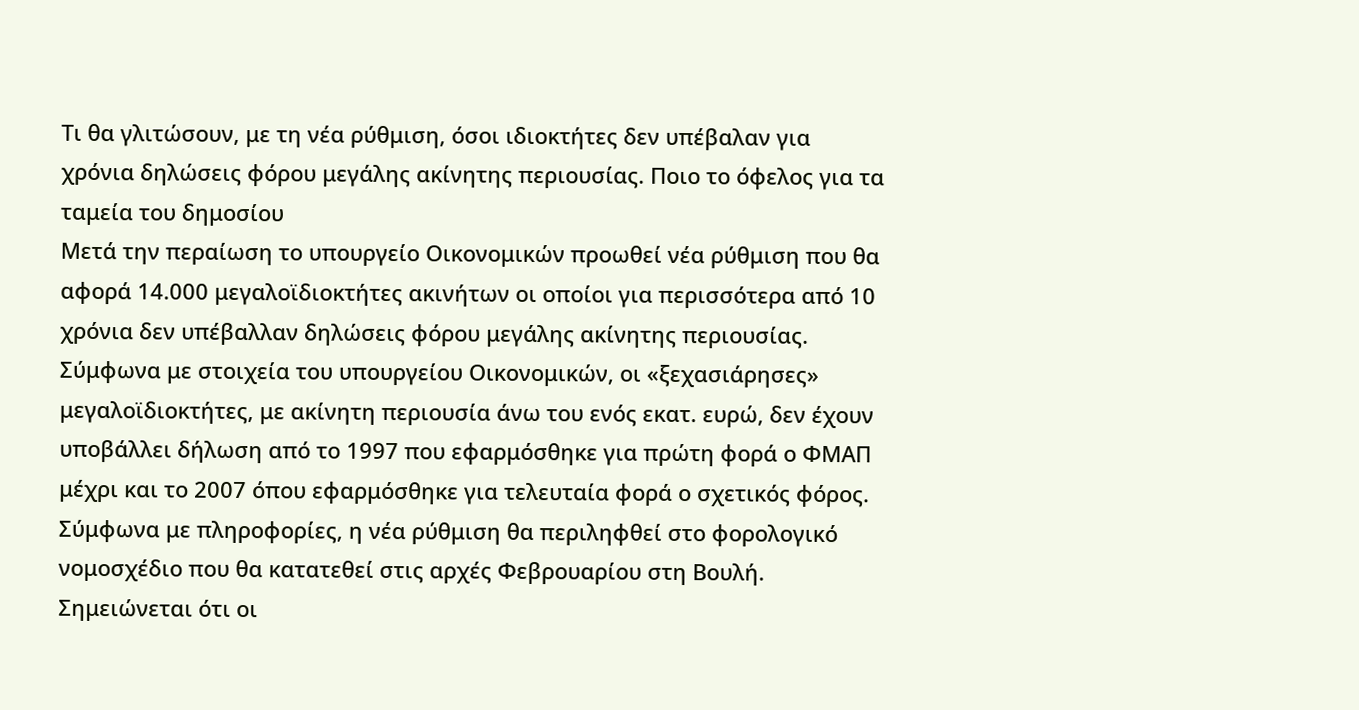Τι θα γλιτώσουν, με τη νέα ρύθμιση, όσοι ιδιοκτήτες δεν υπέβαλαν για χρόνια δηλώσεις φόρου μεγάλης ακίνητης περιουσίας. Ποιο το όφελος για τα ταμεία του δημοσίου
Μετά την περαίωση το υπουργείο Οικονομικών προωθεί νέα ρύθμιση που θα αφορά 14.000 μεγαλοϊδιοκτήτες ακινήτων οι οποίοι για περισσότερα από 10 χρόνια δεν υπέβαλλαν δηλώσεις φόρου μεγάλης ακίνητης περιουσίας.
Σύμφωνα με στοιχεία του υπουργείου Οικονομικών, οι «ξεχασιάρησες» μεγαλοϊδιοκτήτες, με ακίνητη περιουσία άνω του ενός εκατ. ευρώ, δεν έχουν υποβάλλει δήλωση από το 1997 που εφαρμόσθηκε για πρώτη φορά ο ΦΜΑΠ μέχρι και το 2007 όπου εφαρμόσθηκε για τελευταία φορά ο σχετικός φόρος. Σύμφωνα με πληροφορίες, η νέα ρύθμιση θα περιληφθεί στο φορολογικό νομοσχέδιο που θα κατατεθεί στις αρχές Φεβρουαρίου στη Βουλή. Σημειώνεται ότι οι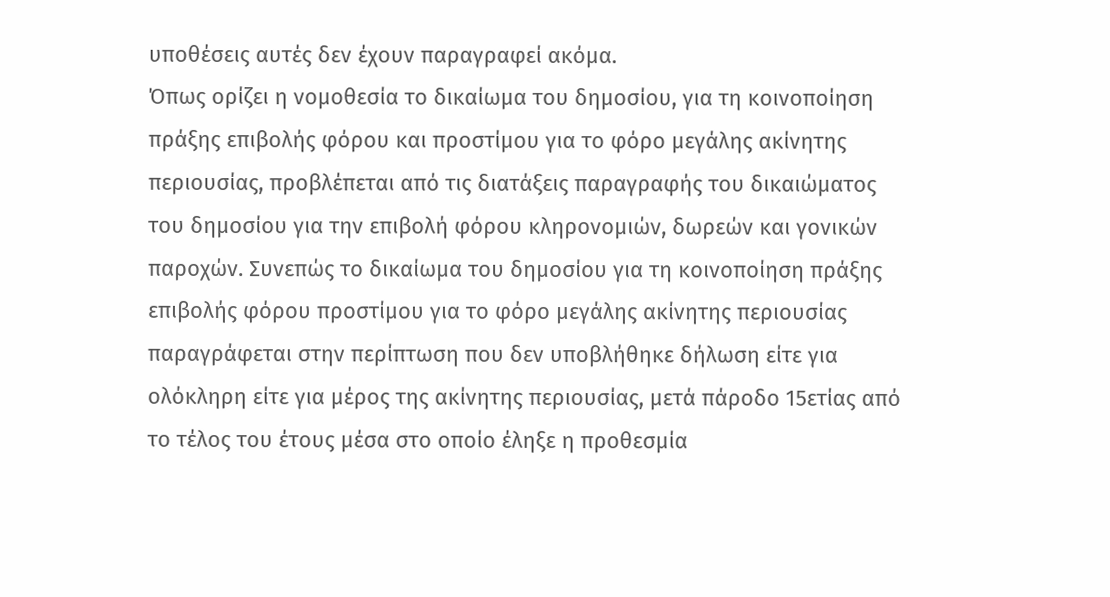υποθέσεις αυτές δεν έχουν παραγραφεί ακόμα.
Όπως ορίζει η νομοθεσία το δικαίωμα του δημοσίου, για τη κοινοποίηση πράξης επιβολής φόρου και προστίμου για το φόρο μεγάλης ακίνητης περιουσίας, προβλέπεται από τις διατάξεις παραγραφής του δικαιώματος του δημοσίου για την επιβολή φόρου κληρονομιών, δωρεών και γονικών παροχών. Συνεπώς το δικαίωμα του δημοσίου για τη κοινοποίηση πράξης επιβολής φόρου προστίμου για το φόρο μεγάλης ακίνητης περιουσίας παραγράφεται στην περίπτωση που δεν υποβλήθηκε δήλωση είτε για ολόκληρη είτε για μέρος της ακίνητης περιουσίας, μετά πάροδο 15ετίας από το τέλος του έτους μέσα στο οποίο έληξε η προθεσμία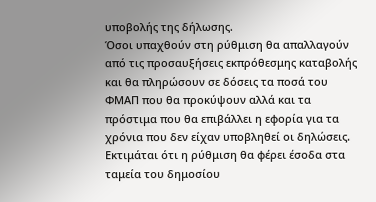υποβολής της δήλωσης.
Όσοι υπαχθούν στη ρύθμιση θα απαλλαγούν από τις προσαυξήσεις εκπρόθεσμης καταβολής και θα πληρώσουν σε δόσεις τα ποσά του ΦΜΑΠ που θα προκύψουν αλλά και τα πρόστιμα που θα επιβάλλει η εφορία για τα χρόνια που δεν είχαν υποβληθεί οι δηλώσεις. Εκτιμάται ότι η ρύθμιση θα φέρει έσοδα στα ταμεία του δημοσίου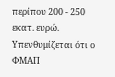περίπου 200 - 250 εκατ. ευρώ.
Υπενθυμίζεται ότι ο ΦΜΑΠ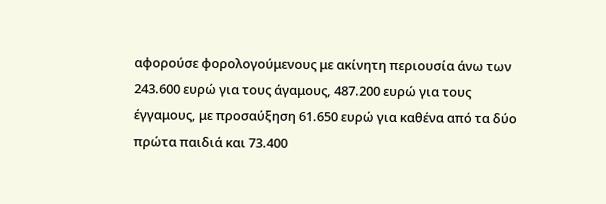αφορούσε φορολογούμενους με ακίνητη περιουσία άνω των 243.600 ευρώ για τους άγαμους, 487.200 ευρώ για τους έγγαμους, με προσαύξηση 61.650 ευρώ για καθένα από τα δύο πρώτα παιδιά και 73.400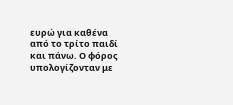ευρώ για καθένα από το τρίτο παιδί και πάνω. Ο φόρος υπολογίζονταν με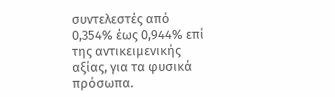συντελεστές από 0,354% έως 0,944% επί της αντικειμενικής αξίας, για τα φυσικά πρόσωπα.